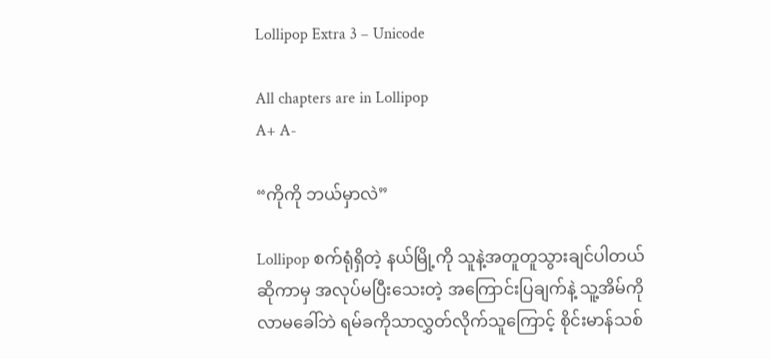Lollipop Extra 3 – Unicode

All chapters are in Lollipop
A+ A-

“ကိုကို ဘယ်မှာလဲ”

Lollipop စက်ရုံရှိတဲ့ နယ်မြို့ကို သူနဲ့အတူတူသွားချင်ပါတယ်ဆိုကာမှ အလုပ်မပြီးသေးတဲ့ အကြောင်းပြချက်နဲ့ သူ့အိမ်ကို လာမခေါ်ဘဲ ရမ်ခကိုသာလွှတ်လိုက်သူကြောင့် စိုင်းမာန်သစ်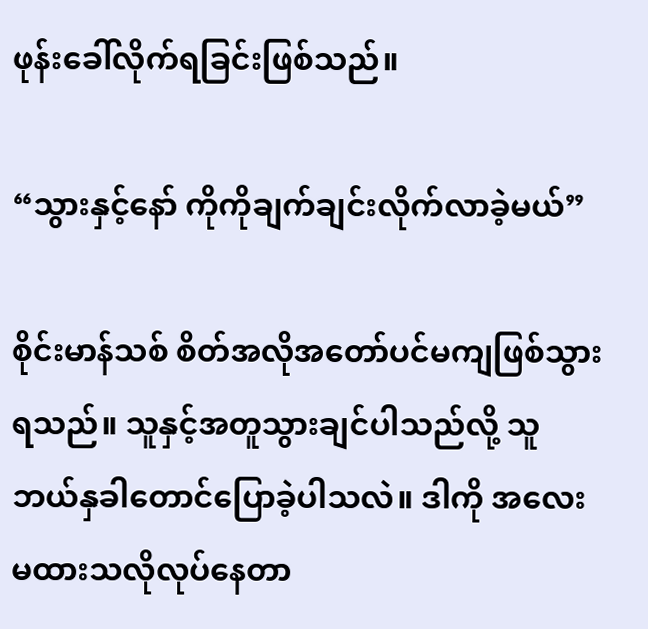ဖုန်းခေါ်လိုက်ရခြင်းဖြစ်သည်။

“သွားနှင့်နော် ကိုကိုချက်ချင်းလိုက်လာခဲ့မယ်”

စိုင်းမာန်သစ် စိတ်အလိုအတော်ပင်မကျဖြစ်သွားရသည်။ သူနှင့်အတူသွားချင်ပါသည်လို့ သူဘယ်နှခါတောင်ပြောခဲ့ပါသလဲ။ ဒါကို အလေးမထားသလိုလုပ်နေတာ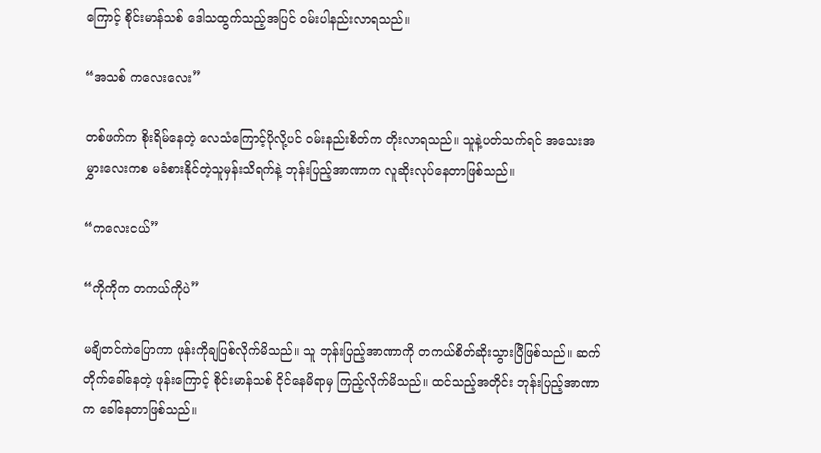ကြောင့် စိုင်းမာန်သစ် ဒေါသထွက်သည့်အပြင် ၀မ်းပါနည်းလာရသည်။

“အသစ် ကလေးလေး”

တစ်ဖက်က စိုးရိမ်နေတဲ့ လေသံကြောင့်ပိုလို့ပင် ၀မ်းနည်းစိတ်က တိုးလာရသည်။ သူနဲ့ပတ်သက်ရင် အသေးအမွှားလေးကစ မခံစားနိုင်တဲ့သူမှန်းသိရက်နဲ့ ဘုန်းပြည့်အာဏာက လူဆိုးလုပ်နေတာဖြစ်သည်။

“ကလေးငယ်”

“ကိုကိုက တကယ်ကိုပဲ”

မချိတင်ကဲပြောကာ ဖုန်းကိုချပြစ်လိုက်မိသည်။ သူ ဘုန်းပြည့်အာဏာကို တကယ်စိတ်ဆိုးသွားပြီဖြစ်သည်။ ဆက်တိုက်ခေါ်နေတဲ့ ဖုန်းကြောင့် စိုင်းမာန်သစ် ငိုင်နေမိရာမှ ကြည့်လိုက်မိသည်။ ထင်သည့်အတိုင်း ဘုန်းပြည့်အာဏာက ခေါ်နေတာဖြစ်သည်။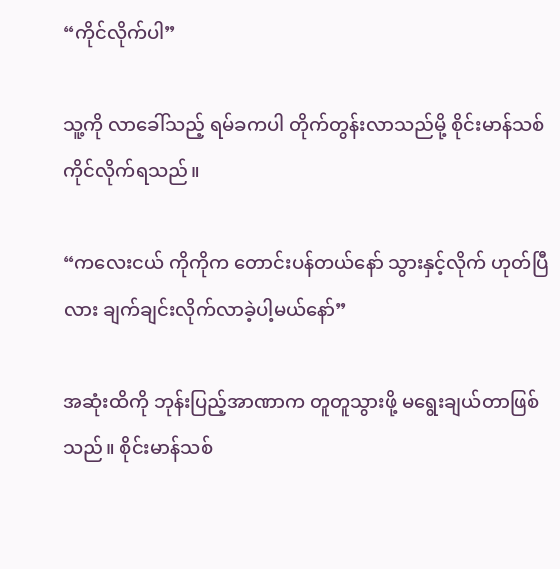“ကိုင်လိုက်ပါ”

သူ့ကို လာခေါ်သည့် ရမ်ခကပါ တိုက်တွန်းလာသည်မို့ စိုင်းမာန်သစ် ကိုင်လိုက်ရသည်။

“ကလေးငယ် ကိုကိုက တောင်းပန်တယ်နော် သွားနှင့်လိုက် ဟုတ်ပြီလား ချက်ချင်းလိုက်လာခဲ့ပါ့မယ်နော်”

အဆုံးထိကို ဘုန်းပြည့်အာဏာက တူတူသွားဖို့ မရွေးချယ်တာဖြစ်သည်။ စိုင်းမာန်သစ်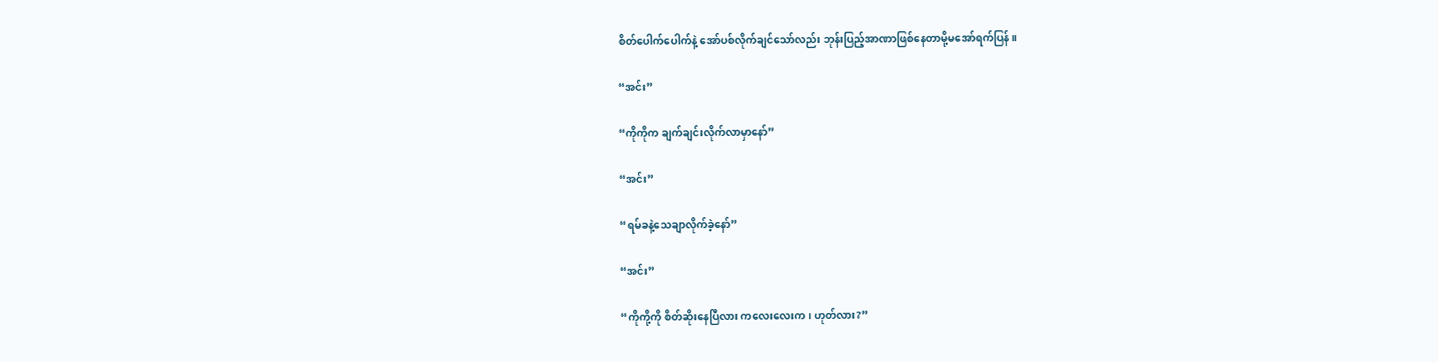စိတ်ပေါက်ပေါက်နဲ့ အော်ပစ်လိုက်ချင်သော်လည်း ဘုန်းပြည့်အာဏာဖြစ်နေတာမို့မအော်ရက်ပြန်။

“အင်း”

“ကိုကိုက ချက်ချင်းလိုက်လာမှာနော်”

“အင်း”

“ရမ်ခနဲ့သေချာလိုက်ခဲ့နော်”

“အင်း”

“ကိုကို့ကို စိတ်ဆိုးနေပြီလား ကလေးလေးက၊ ဟုတ်လား?”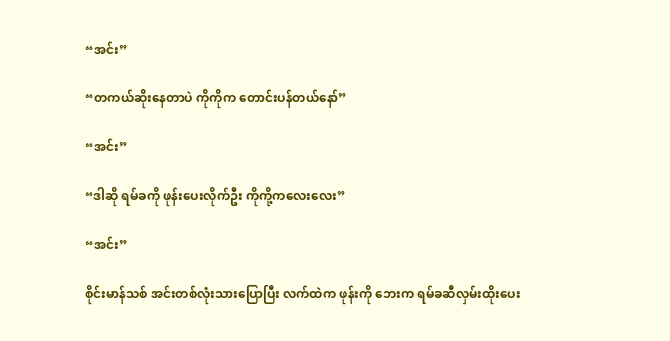“အင်း”

“တကယ်ဆိုးနေတာပဲ ကိုကိုက တောင်းပန်တယ်နော်”

“အင်း”

“ဒါဆို ရမ်ခကို ဖုန်းပေးလိုက်ဦး ကိုကို့ကလေးလေး”

“အင်း”

စိုင်းမာန်သစ် အင်းတစ်လုံးသားပြောပြီး လက်ထဲက ဖုန်းကို ဘေးက ရမ်ခဆီလှမ်းထိုးပေး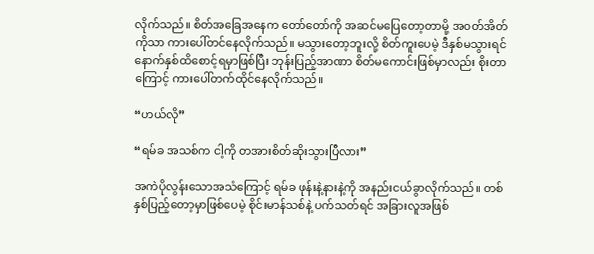လိုက်သည်။ စိတ်အခြေအနေက တော်တော်ကို အဆင်မပြေတော့တာမို့ အ၀တ်အိတ်ကိုသာ ကားပေါ်တင်နေလိုက်သည်။ မသွားတော့ဘူးလို့ စိတ်ကူးပေမဲ့ ဒီနှစ်မသွားရင် နောက်နှစ်ထိစောင့်ရမှာဖြစ်ပြီး ဘုန်းပြည့်အာဏာ စိတ်မကောင်းဖြစ်မှာလည်း စိုးတာကြောင့် ကားပေါ်တက်ထိုင်နေလိုက်သည်။

“ဟယ်လို”

“ရမ်ခ အသစ်က ငါ့ကို တအားစိတ်ဆိုးသွားပြီလား”

အကဲပိုလွန်းသောအသံကြောင့် ရမ်ခ ဖုန်းနဲ့နားနဲ့ကို အနည်းငယ်ခွာလိုက်သည်။ တစ်နှစ်ပြည့်တော့မှာဖြစ်ပေမဲ့ စိုင်းမာန်သစ်နဲ့ ပက်သတ်ရင် အခြားလူအဖြစ်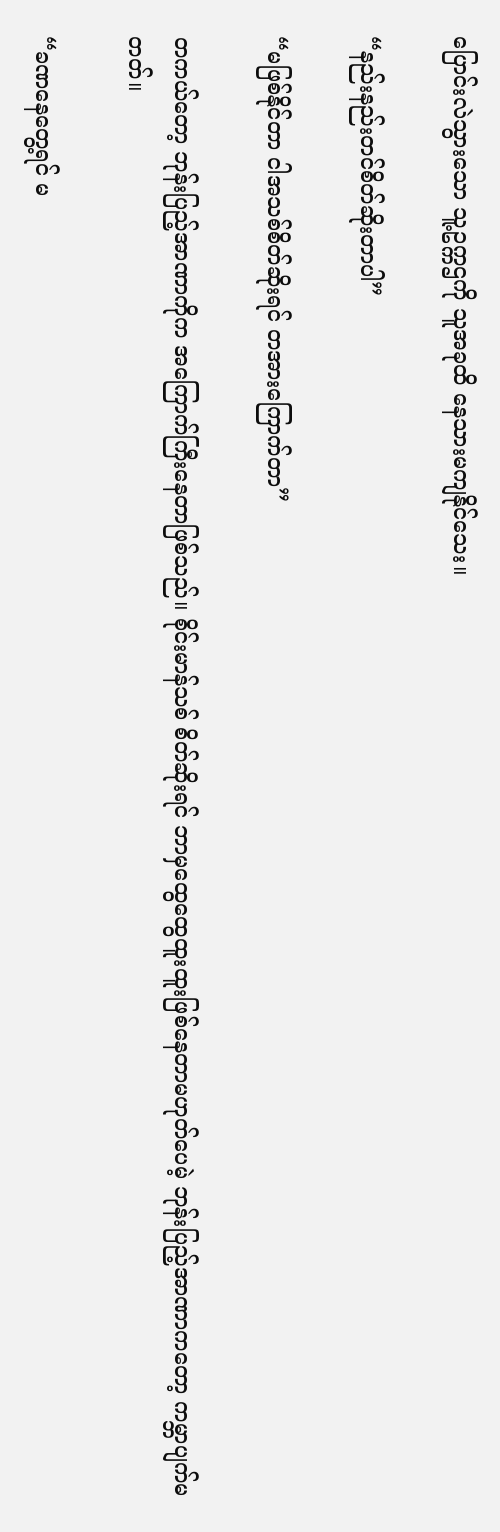ပြောင်းလဲသွားသော သူ့ဥက္ကဌကို သူအခုထိ နေသားမကျနိုင်သေး။

“နည်းနည်းတင်စိတ်ဆိုးတာပါ”

“မဖြစ်နိုင်တာ ငါအသစ်စိတ်ဆိုးရင် တအားကြောက်တာ”

တကယ်တော့ ဘုန်းပြည့်အာဏာကိုက အကြောက်ကြီးနေတာဖြစ်သည်။ စိုင်းမာန်သစ် စိတ်ဆိုးရင် ဘာမှထွေထွေထူးထူးဖြစ်နေတာမဟုတ်ပေမဲ့ ဘုန်းပြည့်အာဏာကတော့ ကမ္ဘာပျက်မတတ်။

“ခဏနေတွေ့ရင် မ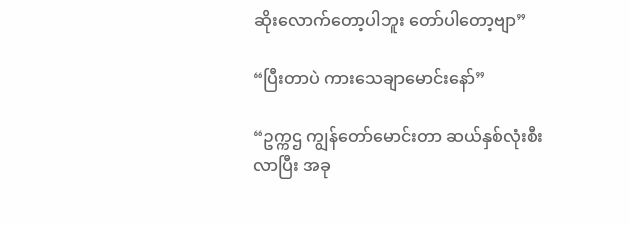ဆိုးလောက်တော့ပါဘူး တော်ပါတော့ဗျာ”

“ပြီးတာပဲ ကားသေချာမောင်းနော်”

“ဥက္ကဌ ကျွန်တော်မောင်းတာ ဆယ်နှစ်လုံးစီးလာပြီး အခု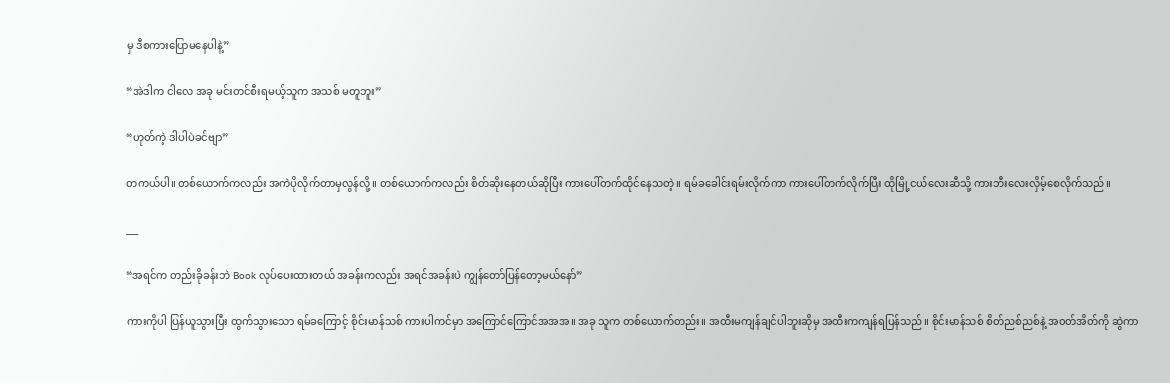မှ ဒီစကားပြောမနေပါနဲ့”

“အဲဒါက ငါလေ အခု မင်းတင်စီးရမယ့်သူက အသစ် မတူဘူး”

“ဟုတ်ကဲ့ ဒါပါပဲခင်ဗျာ”

တကယ်ပါ။ တစ်ယောက်ကလည်း အကဲပိုလိုက်တာမှလွန်လို့။ တစ်ယောက်ကလည်း စိတ်ဆိုးနေတယ်ဆိုပြီး ကားပေါ်တက်ထိုင်နေသတဲ့။ ရမ်ခခေါင်းရမ်းလိုက်ကာ ကားပေါ်တက်လိုက်ပြီး ထိုမြို့ငယ်လေးဆီသို့ ကားဘီးလေးလှိမ့်စေလိုက်သည်။

___

“အရင်က တည်းခိုခန်းဘဲ Book လုပ်ပေးထားတယ် အခန်းကလည်း အရင်အခန်းပဲ ကျွန်တော်ပြန်တော့မယ်နော်”

ကားကိုပါ ပြန်ယူသွားပြီး ထွက်သွားသော ရမ်ခကြောင့် စိုင်းမာန်သစ် ကားပါကင်မှာ အကြောင်ကြောင်အအအ။ အခု သူက တစ်ယောက်တည်း။ အထီးမကျန်ချင်ပါဘူးဆိုမှ အထီးကကျန်ရပြန်သည်။ စိုင်းမာန်သစ် စိတ်ညစ်ညစ်နဲ့ အ၀တ်အိတ်ကို ဆွဲကာ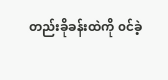တည်းခိုခန်းထဲကို ၀င်ခဲ့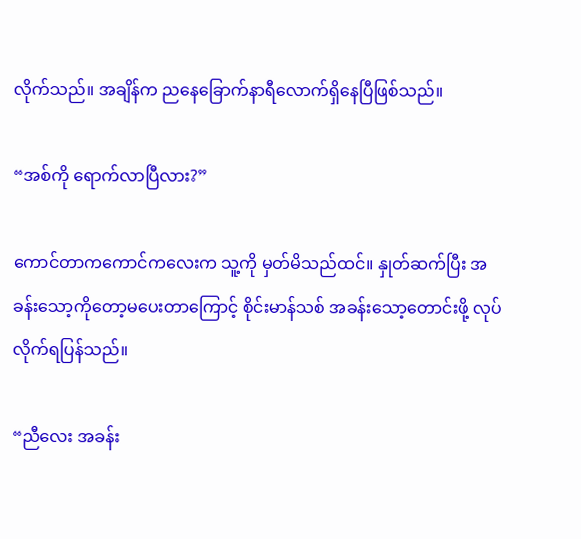လိုက်သည်။ အချိန်က ညနေခြောက်နာရီလောက်ရှိနေပြီဖြစ်သည်။

“အစ်ကို ရောက်လာပြီလား?”

ကောင်တာကကောင်ကလေးက သူ့ကို မှတ်မိသည်ထင်။ နှုတ်ဆက်ပြီး အခန်းသော့ကိုတော့မပေးတာကြောင့် စိုင်းမာန်သစ် အခန်းသော့တောင်းဖို့ လုပ်လိုက်ရပြန်သည်။

“ညီလေး အခန်း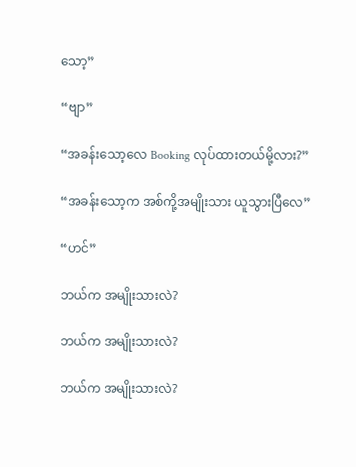သော့”

“ဗျာ”

“အခန်းသော့လေ Booking လုပ်ထားတယ်မို့လား?”

“အခန်းသော့က အစ်ကို့အမျိုးသား ယူသွားပြီလေ”

“ဟင်”

ဘယ်က အမျိုးသားလဲ?

ဘယ်က အမျိုးသားလဲ?

ဘယ်က အမျိုးသားလဲ?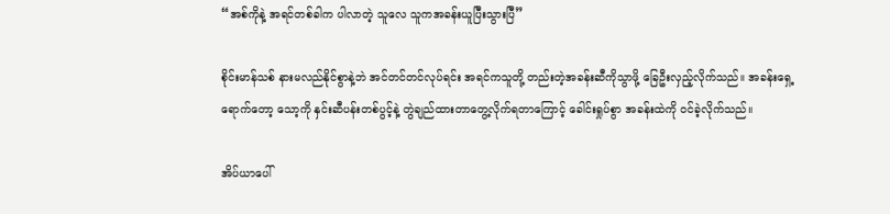“အစ်ကိုနဲ့ အရင်တစ်ခါက ပါလာတဲ့ သူလေ သူကအခန်းယူပြီးသွားပြီ”

စိုင်းမာန်သစ် နားမလည်နိုင်စွာနဲ့ဘဲ အင်တင်တင်လုပ်ရင်း အရင်ကသူတို့ တည်းတဲ့အခန်းဆီကိုသွာဖို့ ခြေဦးလှည့်လိုက်သည်။ အခန်းရှေ့ရောက်တော့ သော့ကို နှင်းဆီပန်းတစ်ပွင့်နဲ့ တွဲချည်ထားတာတွေ့လိုက်ရတာကြောင့် ခေါင်းရှုပ်စွာ အခန်းထဲကို ၀င်ခဲ့လိုက်သည်။

အိပ်ယာပေါ်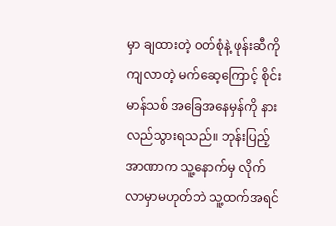မှာ ချထားတဲ့ ၀တ်စုံနဲ့ ဖုန်းဆီကို ကျလာတဲ့ မက်ဆေ့ကြောင့် စိုင်းမာန်သစ် အခြေအနေမှန်ကို နားလည်သွားရသည်။ ဘုန်းပြည့်အာဏာက သူ့နောက်မှ လိုက်လာမှာမဟုတ်ဘဲ သူ့ထက်အရင်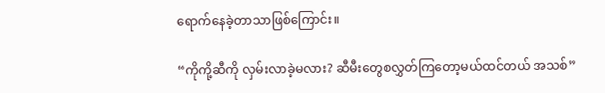ရောက်နေခဲ့တာသာဖြစ်ကြောင်း။

“ကိုကို့ဆီကို လှမ်းလာခဲ့မလား? ဆီမီးတွေစလွှတ်ကြတော့မယ်ထင်တယ် အသစ်”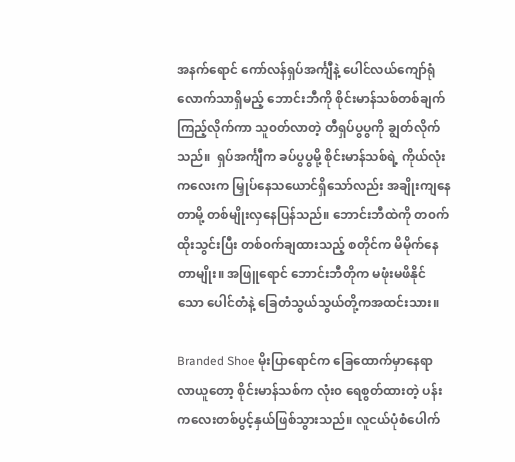အနက်ရောင် ကော်လန်ရှပ်အင်္ကျီနဲ့ ပေါင်လယ်ကျော်ရုံလောက်သာရှိမည့် ဘောင်းဘီကို စိုင်းမာန်သစ်တစ်ချက်ကြည့်လိုက်ကာ သူ၀တ်လာတဲ့ တီရှပ်ပွပွကို ချွတ်လိုက်သည်။  ရှပ်အင်္ကျီက ခပ်ပွပွမို့ စိုင်းမာန်သစ်ရဲ့ ကိုယ်လုံးကလေးက မြှုပ်နေသယောင်ရှိသော်လည်း အချိုးကျနေတာမို့ တစ်မျိုးလှနေပြန်သည်။ ဘောင်းဘီထဲကို တ၀က်ထိုးသွင်းပြီး တစ်၀က်ချထားသည့် စတိုင်က မိမိုက်နေတာမျိုး။ အဖြူရောင် ဘောင်းဘီတိုက မဖုံးမဖိနိုင်သော ပေါင်တံနဲ့ ခြေတံသွယ်သွယ်တို့ကအထင်းသား။

Branded Shoe မိုးပြာရောင်က ခြေထောက်မှာနေရာလာယူတော့ စိုင်းမာန်သစ်က လုံး၀ ရေစွတ်ထားတဲ့ ပန်းကလေးတစ်ပွင့်နှယ်ဖြစ်သွားသည်။ လူငယ်ပုံစံပေါက်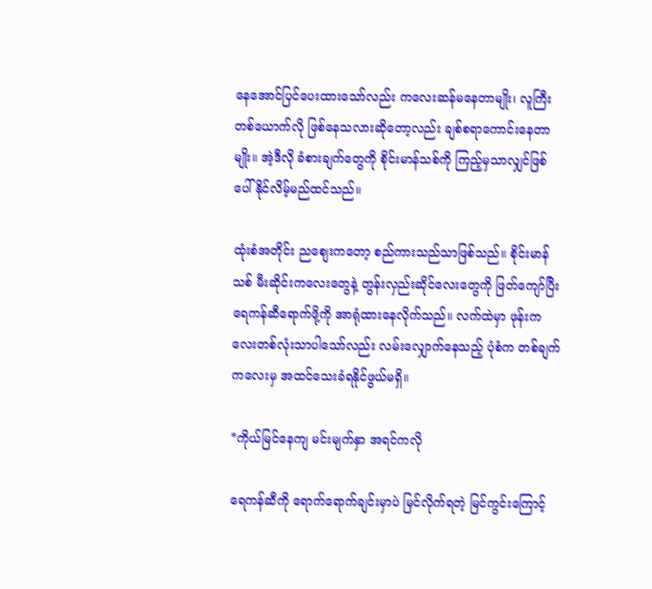နေအောင်ပြင်ပေးထားသော်လည်း ကလေးဆန်မနေတာမျိုး၊ လူကြီးတစ်ယောက်လို ဖြစ်နေသလားဆိုတော့လည်း ချစ်စရာကောင်းနေတာမျိုး။ အဲ့ဒီလို ခံစားချက်တွေကို စိုင်းမာန်သစ်ကို ကြည့်မှသာလျှင်ဖြစ်ပေါ်နိုင်လိမ့်မည်ထင်သည်။

ထုံးစံအတိုင်း ညစျေးကတော့ စည်ကားသည်သာဖြစ်သည်။ စိုင်းမာန်သစ် မီးဆိုင်းကလေးတွေနဲ့ တွန်းလှည်းဆိုင်လေးတွေကို ဖြတ်ကျော်ပြီး ရေကန်ဆီရောက်ဖို့ကို အာရုံထားနေလိုက်သည်။ လက်ထဲမှာ ဖုန်းကလေးတစ်လုံးသာပါသော်လည်း လမ်းလျှောက်နေသည့် ပုံစံက တစ်ချက်ကလေးမှ အထင်သေးခံရနိုင်ဖွယ်မရှိ။

*ကိုယ်မြင်နေကျ မင်းမျက်နှာ အရင်ကလို

ရေကန်ဆီကို ရောက်ရောက်ချင်းမှာပဲ မြင်လိုက်ရတဲ့ မြင်ကွင်းကြောင့်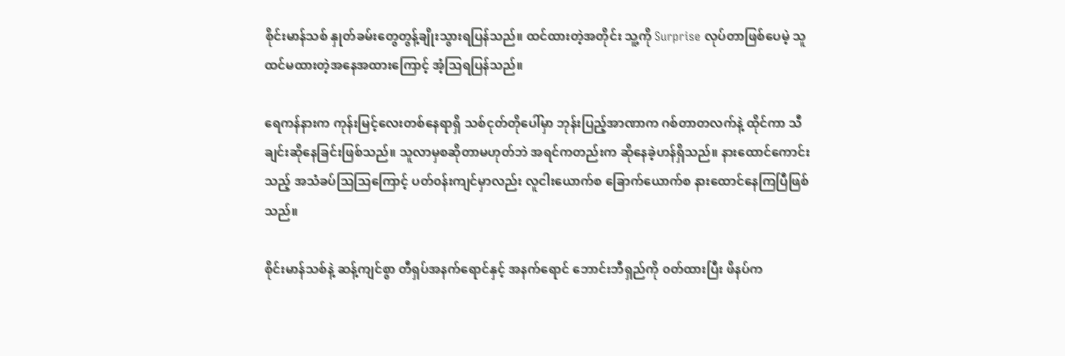စိုင်းမာန်သစ် နှုတ်ခမ်းတွေတွန့်ချိုးသွားရပြန်သည်။ ထင်ထားတဲ့အတိုင်း သူ့ကို Surprise လုပ်တာဖြစ်ပေမဲ့ သူထင်မထားတဲ့အနေအထားကြောင့် အံ့သြရပြန်သည်။

ရေကန်နားက ကုန်းမြင့်လေးတစ်နေရာရှိ သစ်ငုတ်တိုပေါ်မှာ ဘုန်းပြည့်အာဏာက ဂစ်တာတလက်နဲ့ ထိုင်ကာ သီချင်းဆိုနေခြင်းဖြစ်သည်။ သူလာမှစဆိုတာမဟုတ်ဘဲ အရင်ကတည်းက ဆိုနေခဲ့ဟန်ရှိသည်။ နားထောင်ကောင်းသည့် အသံခပ်သြသြကြောင့် ပတ်၀န်းကျင်မှာလည်း လူငါးယောက်စ ခြောက်ယောက်စ နားထောင်နေကြပြီဖြစ်သည်။

စိုင်းမာန်သစ်နဲ့ ဆန့်ကျင်စွာ တီရှပ်အနက်ရောင်နှင့် အနက်ရောင် ဘောင်းဘီရှည်ကို ၀တ်ထားပြီး ဖိနပ်က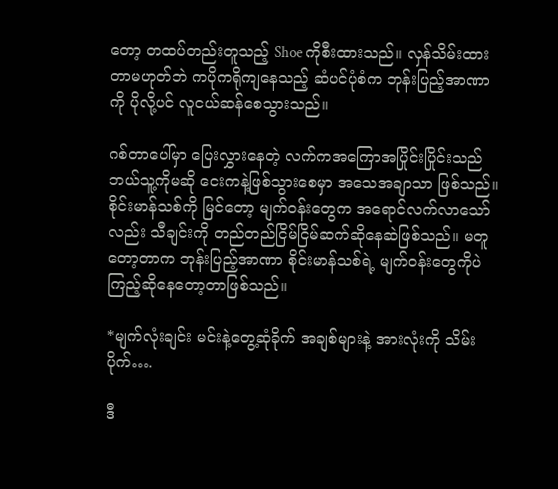တော့ တထပ်တည်းတူသည့် Shoe ကိုစီးထားသည်။ လှန်သိမ်းထားတာမဟုတ်ဘဲ ကပိုကရိုကျနေသည့် ဆံပင်ပုံစံက ဘုန်းပြည့်အာဏာကို ပိုလို့ပင် လူငယ်ဆန်စေသွားသည်။

ဂစ်တာပေါ်မှာ ပြေးလွှားနေတဲ့ လက်ကအကြောအပြိုင်းပြိုင်းသည် ဘယ်သူ့ကိုမဆို ငေးကနဲ့ဖြစ်သွားစေမှာ အသေအချာသာ ဖြစ်သည်။ စိုင်းမာန်သစ်ကို မြင်တော့ မျက်၀န်းတွေက အရောင်လက်လာသော်လည်း သီချင်းကို တည်တည်ငြိမ်ငြိမ်ဆက်ဆိုနေဆဲဖြစ်သည်။ မတူတော့တာက ဘုန်းပြည့်အာဏာ စိုင်းမာန်သစ်ရဲ့ မျက်၀န်းတွေကိုပဲ ကြည့်ဆိုနေတော့တာဖြစ်သည်။

*မျက်လုံးချင်း မင်းနဲ့တွေ့ဆုံခိုက် အချစ်များနဲ့ အားလုံးကို သိမ်းပိုက်….

ဒီ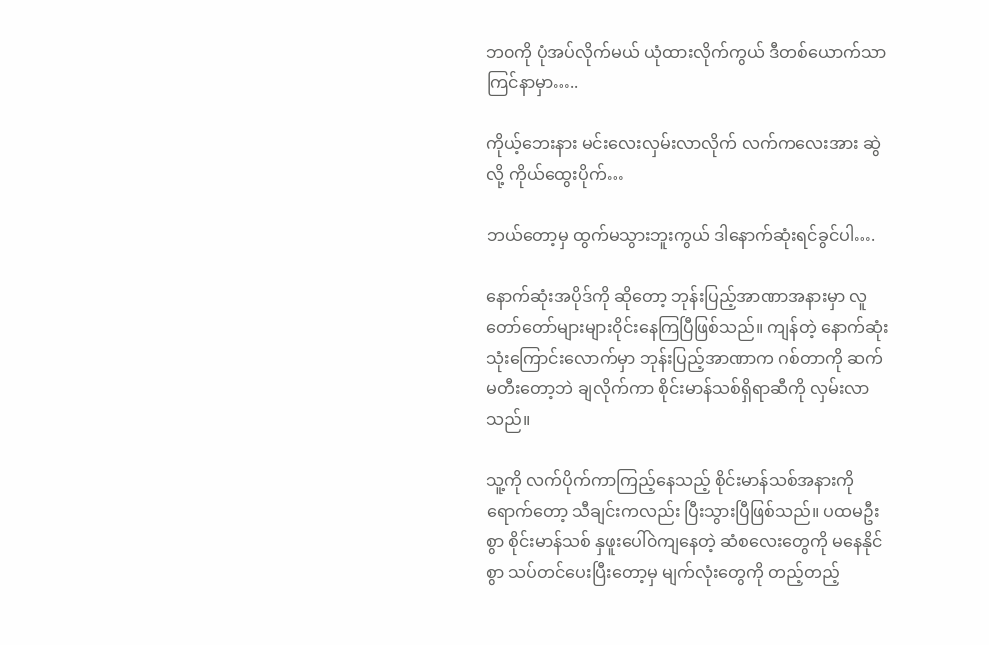ဘ၀ကို ပုံအပ်လိုက်မယ် ယုံထားလိုက်ကွယ် ဒီတစ်ယောက်သာ ကြင်နာမှာ…..

ကိုယ့်ဘေးနား မင်းလေးလှမ်းလာလိုက် လက်ကလေးအား ဆွဲလို့ ကိုယ်ထွေးပိုက်…

ဘယ်တော့မှ ထွက်မသွားဘူးကွယ် ဒါနောက်ဆုံးရင်ခွင်ပါ….

နောက်ဆုံးအပိုဒ်ကို ဆိုတော့ ဘုန်းပြည့်အာဏာအနားမှာ လူတော်တော်များများ၀ိုင်းနေကြပြီဖြစ်သည်။ ကျန်တဲ့ နောက်ဆုံးသုံးကြောင်းလောက်မှာ ဘုန်းပြည့်အာဏာက ဂစ်တာကို ဆက်မတီးတော့ဘဲ ချလိုက်ကာ စိုင်းမာန်သစ်ရှိရာဆီကို လှမ်းလာသည်။

သူ့ကို လက်ပိုက်ကာကြည့်နေသည့် စိုင်းမာန်သစ်အနားကို ရောက်တော့ သီချင်းကလည်း ပြီးသွားပြီဖြစ်သည်။ ပထမဦးစွာ စိုင်းမာန်သစ် နှဖူးပေါ်၀ဲကျနေတဲ့ ဆံစလေးတွေကို မနေနိုင်စွာ သပ်တင်ပေးပြီးတော့မှ မျက်လုံးတွေကို တည့်တည့်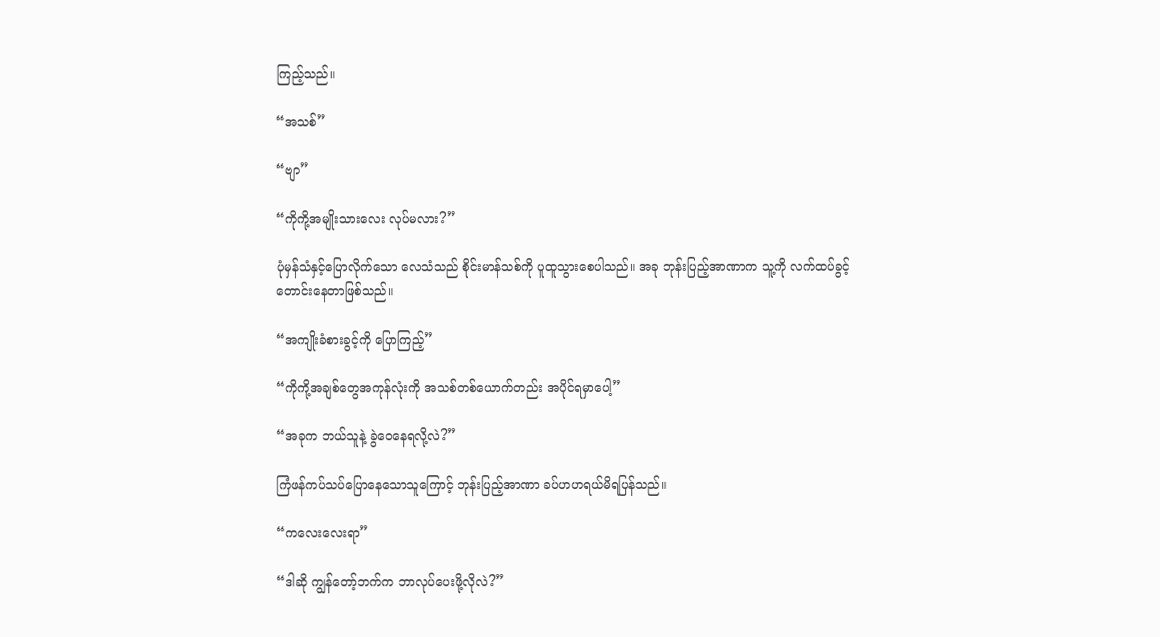ကြည့်သည်။

“အသစ်”

“ဗျာ”

“ကိုကို့အမျိုးသားလေး လုပ်မလား?”

ပုံမှန်သံနှင့်ပြောလိုက်သော လေသံသည် စိုင်းမာန်သစ်ကို ပူထူသွားစေပါသည်။ အခု ဘုန်းပြည့်အာဏာက သူ့ကို လက်ထပ်ခွင့်တောင်းနေတာဖြစ်သည်။

“အကျိုးခံစားခွင့်ကို ပြောကြည့်”

“ကိုကို့အချစ်တွေအကုန်လုံးကို အသစ်တစ်ယောက်တည်း အပိုင်ရမှာပေါ့”

“အခုက ဘယ်သူနဲ့ ခွဲ၀ေနေရလို့လဲ?”

ကြံဖန်ကပ်သပ်ပြောနေသောသူကြောင့် ဘုန်းပြည့်အာဏာ ခပ်ဟဟရယ်မိရပြန်သည်။

“ကလေးလေးရာ”

“ဒါဆို ကျွန်တော့်ဘက်က ဘာလုပ်ပေးဖို့လိုလဲ?”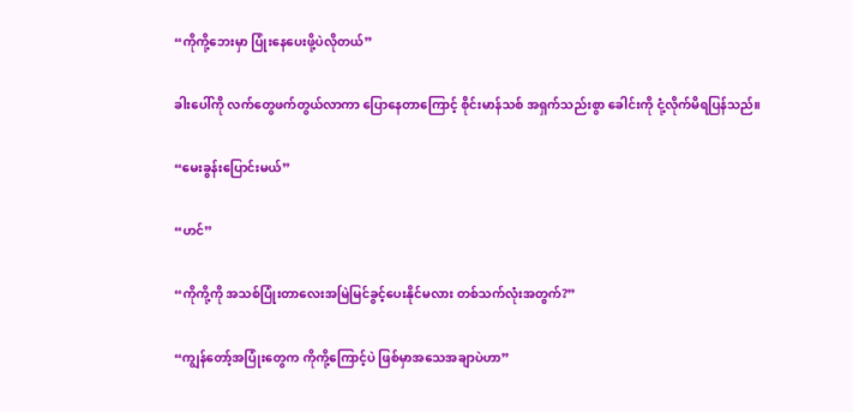“ကိုကို့ဘေးမှာ ပြုံးနေပေးဖို့ပဲလိုတယ်”

ခါးပေါ်ကို လက်တွေဖက်တွယ်လာကာ ပြောနေတာကြောင့် စိုင်းမာန်သစ် အရှက်သည်းစွာ ခေါင်းကို ငုံ့လိုက်မိရပြန်သည်။

“မေးခွန်းပြောင်းမယ်”

“ဟင်”

“ကိုကို့ကို အသစ်ပြုံးတာလေးအမြဲမြင်ခွင့်ပေးနိုင်မလား တစ်သက်လုံးအတွက်?”

“ကျွန်တော့်အပြုံးတွေက ကိုကို့ကြောင့်ပဲ ဖြစ်မှာအသေအချာပဲဟာ”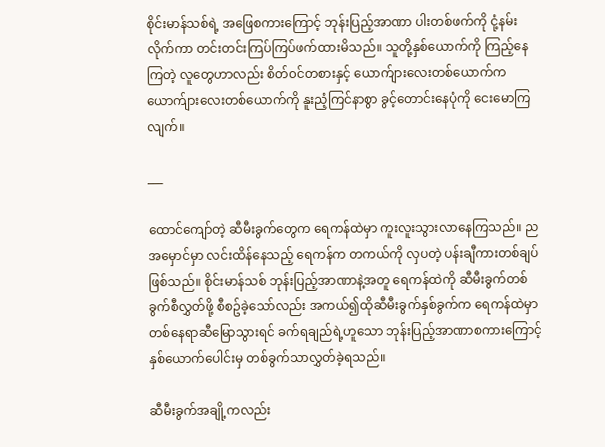စိုင်းမာန်သစ်ရဲ့ အဖြေစကားကြောင့် ဘုန်းပြည့်အာဏာ ပါးတစ်ဖက်ကို ငုံ့နမ်းလိုက်ကာ တင်းတင်းကြပ်ကြပ်ဖက်ထားမိသည်။ သူတို့နှစ်ယောက်ကို ကြည့်နေကြတဲ့ လူတွေဟာလည်း စိတ်၀င်တစားနှင့် ယောက်ျားလေးတစ်ယောက်က ယောက်ျားလေးတစ်ယောက်ကို နူးညံ့ကြင်နာစွာ ခွင့်တောင်းနေပုံကို ငေးမောကြလျက်။

___

ထောင်ကျော်တဲ့ ဆီမီးခွက်တွေက ရေကန်ထဲမှာ ကူးလူးသွားလာနေကြသည်။ ညအမှောင်မှာ လင်းထိန်နေသည့် ရေကန်က တကယ်ကို လှပတဲ့ ပန်းချီကားတစ်ချပ်ဖြစ်သည်။ စိုင်းမာန်သစ် ဘုန်းပြည့်အာဏာနဲ့အတူ ရေကန်ထဲကို ဆီမီးခွက်တစ်ခွက်စီလွှတ်ဖို့ စီစဥ်ခဲ့သော်လည်း အကယ်၍ထိုဆီမီးခွက်နှစ်ခွက်က ရေကန်ထဲမှာ တစ်နေရာဆီမြောသွားရင် ခက်ရချည်ရဲ့ဟူသော ဘုန်းပြည့်အာဏာစကားကြောင့် နှစ်ယောက်ပေါင်းမှ တစ်ခွက်သာလွှတ်ခဲ့ရသည်။

ဆီမီးခွက်အချို့ကလည်း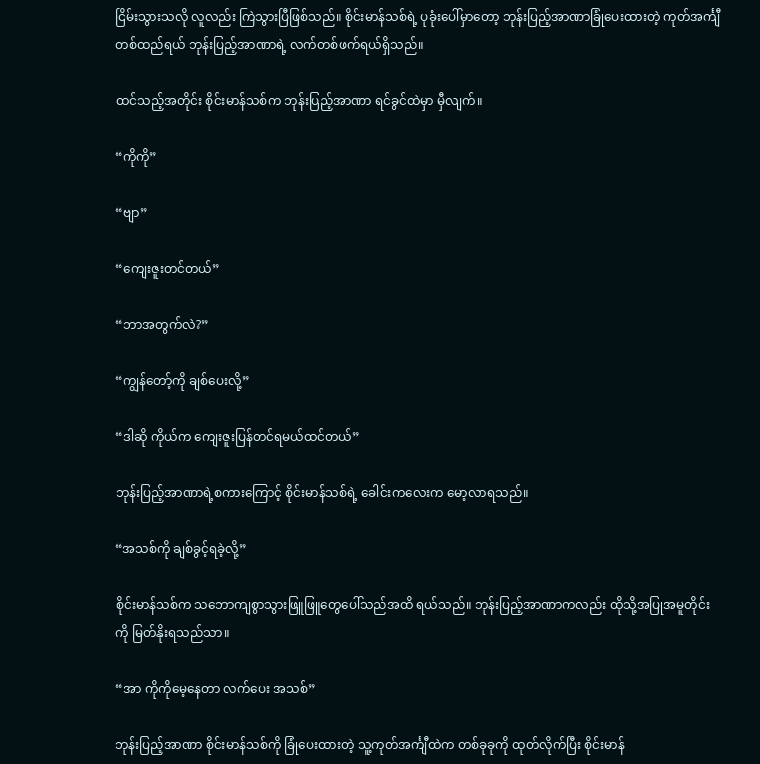ငြိမ်းသွားသလို လူလည်း ကြဲသွားပြီဖြစ်သည်။ စိုင်းမာန်သစ်ရဲ့ ပုခုံးပေါ်မှာတော့ ဘုန်းပြည့်အာဏာခြုံပေးထားတဲ့ ကုတ်အင်္ကျီတစ်ထည်ရယ် ဘုန်းပြည့်အာဏာရဲ့ လက်တစ်ဖက်ရယ်ရှိသည်။

ထင်သည့်အတိုင်း စိုင်းမာန်သစ်က ဘုန်းပြည့်အာဏာ ရင်ခွင်ထဲမှာ မှီလျက်။

“ကိုကို”

“ဗျာ”

“ကျေးဇူးတင်တယ်”

“ဘာအတွက်လဲ?”

“ကျွန်တော့်ကို ချစ်ပေးလို့”

“ဒါဆို ကိုယ်က ကျေးဇူးပြန်တင်ရမယ်ထင်တယ်”

ဘုန်းပြည့်အာဏာရဲ့စကားကြောင့် စိုင်းမာန်သစ်ရဲ့ ခေါင်းကလေးက မော့လာရသည်။

“အသစ်ကို ချစ်ခွင့်ရခဲ့လို့”

စိုင်းမာန်သစ်က သဘောကျစွာသွားဖြူဖြူတွေပေါ်သည်အထိ ရယ်သည်။ ဘုန်းပြည့်အာဏာကလည်း ထိုသို့အပြုအမူတိုင်းကို မြတ်နိုးရသည်သာ။

“အာ ကိုကိုမေ့နေတာ လက်ပေး အသစ်”

ဘုန်းပြည့်အာဏာ စိုင်းမာန်သစ်ကို ခြုံပေးထားတဲ့ သူ့ကုတ်အင်္ကျီထဲက တစ်ခုခုကို ထုတ်လိုက်ပြီး စိုင်းမာန်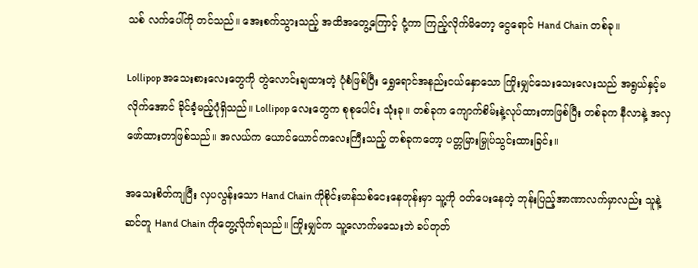သစ် လက်ပေါ်ကို တင်သည်။ အေးစက်သွားသည့် အထိအတွေ့ကြောင့် ငုံ့ကာ ကြည့်လိုက်မိတော့ ငွေရောင် Hand Chain တစ်ခု။

Lollipop အသေးစားလေးတွေကို တွဲလောင်းချထားတဲ့ ပုံစံဖြစ်ပြီး ရွှေရောင်အနည်းငယ်နှောသော ကြိုးမျှင်သေးသေးလေးသည် အရွယ်နှင့်မလိုက်အောင် ခိုင်ခံ့မည့်ပုံရှိသည်။ Lollipop လေးတွေက စုစုပေါင်း သုံးခု။ တစ်ခုက ကျောက်စိမ်းနဲ့လုပ်ထားတာဖြစ်ပြီး တစ်ခုက နီလာနဲ့ အလှဖော်ထားတာဖြစ်သည်။ အလယ်က ယောင်ယောင်ကလေးကြီးသည့် တစ်ခုကတော့ ပတ္တမြားမြှုပ်သွင်းထားခြင်း။

အသေးစိတ်ကျပြီး လှပလွန်းသော Hand Chain ကိုစိုင်းမာန်သစ်ငေးနေတုန်းမှာ သူ့ကို ၀တ်ပေးနေတဲ့ ဘုန်းပြည့်အာဏာလက်မှာလည်း သူနဲ့ ဆင်တူ Hand Chain ကိုတွေ့လိုက်ရသည်။ ကြိုးမျှင်က သူ့လောက်မသေးဘဲ ခပ်တုတ်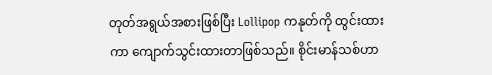တုတ်အရွယ်အစားဖြစ်ပြီး Lollipop ကနုတ်ကို ထွင်းထားကာ ကျောက်သွင်းထားတာဖြစ်သည်။ စိုင်းမာန်သစ်ဟာ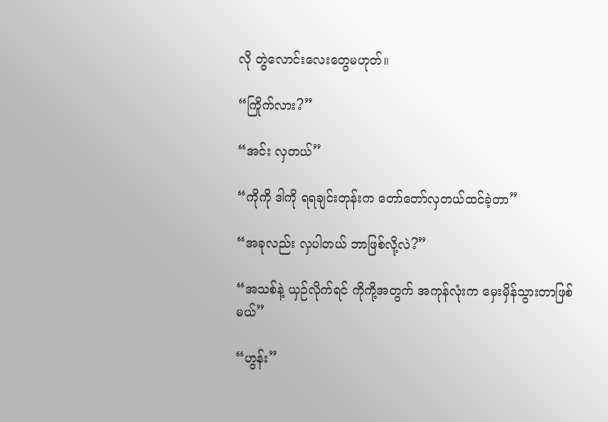လို တွဲလောင်းလေးတွေမဟုတ်။

“ကြိုက်လား?”

“အင်း လှတယ်”

“ကိုကို ဒါကို ရရချင်းတုန်းက တော်တော်လှတယ်ထင်ခဲ့တာ”

“အခုလည်း လှပါတယ် ဘာဖြစ်လို့လဲ?”

“အသစ်နဲ့ ယှဉ်လိုက်ရင် ကိုကို့အတွက် အကုန်လုံးက မှေးမှိန်သွားတာဖြစ်မယ်”

“ဟွန်း”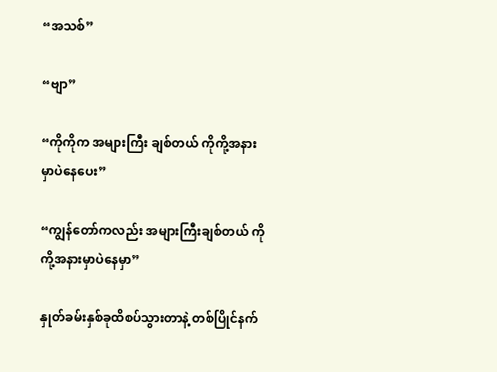“အသစ်”

“ဗျာ”

“ကိုကိုက အများကြီး ချစ်တယ် ကိုကို့အနားမှာပဲနေပေး”

“ကျွန်တော်ကလည်း အများကြီးချစ်တယ် ကိုကို့အနားမှာပဲနေမှာ”

နှုတ်ခမ်းနှစ်ခုထိစပ်သွားတာနဲ့ တစ်ပြိုင်နက်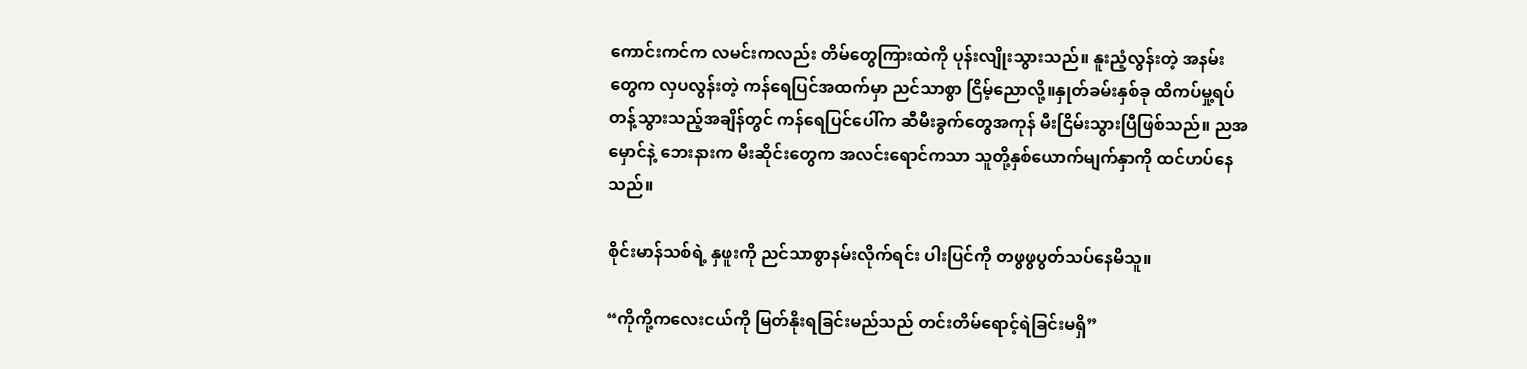ကောင်းကင်က လမင်းကလည်း တိမ်တွေကြားထဲကို ပုန်းလျိုးသွားသည်။ နူးညံ့လွန်းတဲ့ အနမ်းတွေက လှပလွန်းတဲ့ ကန်ရေပြင်အထက်မှာ ညင်သာစွာ ငြိမ့်ညောလို့။နှုတ်ခမ်းနှစ်ခု ထိကပ်မှု့ရပ်တန့်သွားသည့်အချိန်တွင် ကန်ရေပြင်ပေါ်က ဆီမီးခွက်တွေအကုန် မီးငြိမ်းသွားပြီဖြစ်သည်။ ညအမှောင်နဲ့ ဘေးနားက မီးဆိုင်းတွေက အလင်းရောင်ကသာ သူတို့နှစ်ယောက်မျက်နှာကို ထင်ဟပ်နေသည်။

စိုင်းမာန်သစ်ရဲ့ နှဖူးကို ညင်သာစွာနမ်းလိုက်ရင်း ပါးပြင်ကို တဖွဖွပွတ်သပ်နေမိသူ။

“ကိုကို့ကလေးငယ်ကို မြတ်နိုးရခြင်းမည်သည် တင်းတိမ်ရောင့်ရဲခြင်းမရှိ”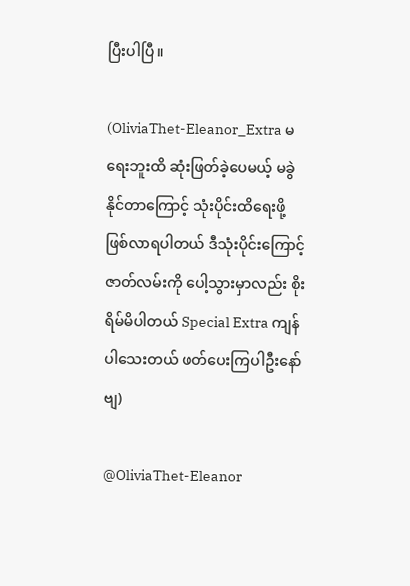ပြီးပါပြီ။

(OliviaThet-Eleanor_Extra မရေးဘူးထိ ဆုံးဖြတ်ခဲ့ပေမယ့် မခွဲနိုင်တာကြောင့် သုံးပိုင်းထိရေးဖို့ဖြစ်လာရပါတယ် ဒီသုံးပိုင်းကြောင့် ဇာတ်လမ်းကို ပေါ့သွားမှာလည်း စိုးရိမ်မိပါတယ် Special Extra ကျန်ပါသေးတယ် ဖတ်ပေးကြပါဦးနော်ဗျ)

@OliviaThet-Eleanor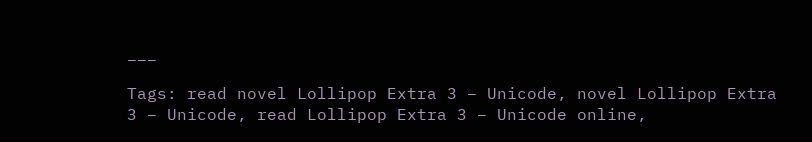___

Tags: read novel Lollipop Extra 3 – Unicode, novel Lollipop Extra 3 – Unicode, read Lollipop Extra 3 – Unicode online,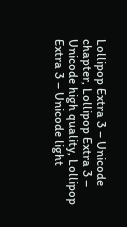Lollipop Extra 3 – Unicode chapter, Lollipop Extra 3 – Unicode high quality, Lollipop Extra 3 – Unicode light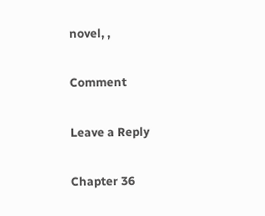novel, ,

Comment

Leave a Reply

Chapter 36